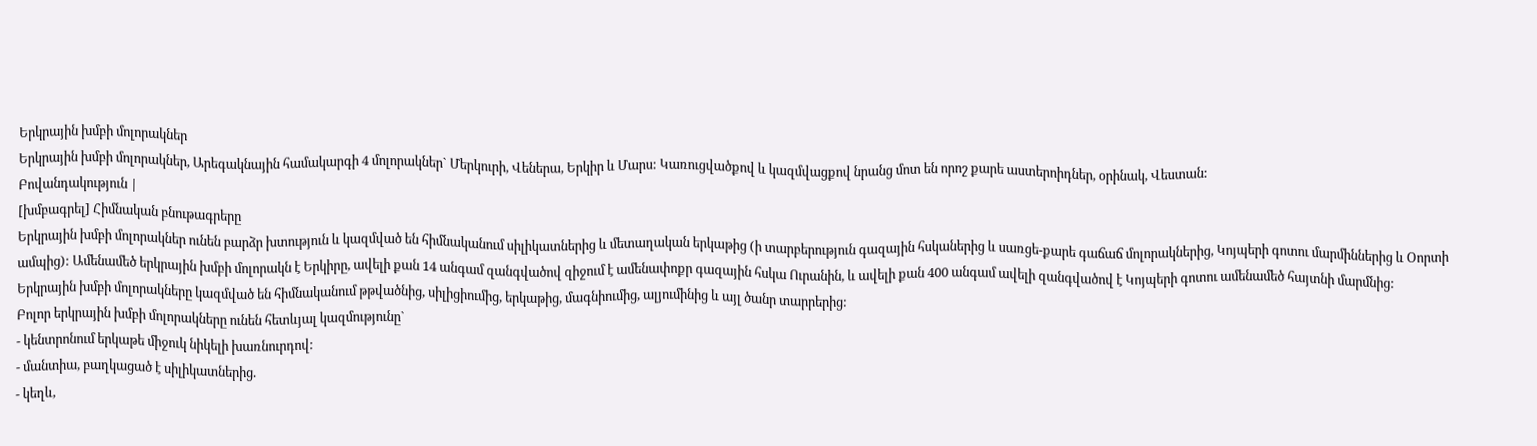Երկրային խմբի մոլորակներ
Երկրային խմբի մոլորակներ, Արեգակնային համակարգի 4 մոլորակներ` Մերկուրի, Վեներա, Երկիր և Մարս: Կառուցվածքով և կազմվացքով նրանց մոտ են որոշ քարե աստերոիդներ, օրինակ, Վեստան:
Բովանդակություն |
[խմբագրել] Հիմնական բնութագրերը
Երկրային խմբի մոլորակներ ունեն բարձր խտություն և կազմված են հիմնականում սիլիկատներից և մետաղական երկաթից (ի տարբերություն գազային հսկաներից և սառցե-քարե գաճաճ մոլորակներից, Կոյպերի գոտու մարմիններից և Օորտի ամպից): Ամենամեծ երկրային խմբի մոլորակն է Երկիրը, ավելի քան 14 անգամ զանգվածով զիջում է ամենափոքր գազային հսկա Ուրանին, և ավելի քան 400 անգամ ավելի զանգվածով է Կոյպերի գոտու ամենամեծ հայտնի մարմնից:
Երկրային խմբի մոլորակները կազմված են հիմնականում թթվածնից, սիլիցիումից, երկաթից, մագնիումից, ալյումինից և այլ ծանր տարրերից:
Բոլոր երկրային խմբի մոլորակները ունեն հետևյալ կազմությունը`
- կենտրոնում երկաթե միջուկ նիկելի խառնուրդով:
- մանտիա, բաղկացած է սիլիկատներից.
- կեղև,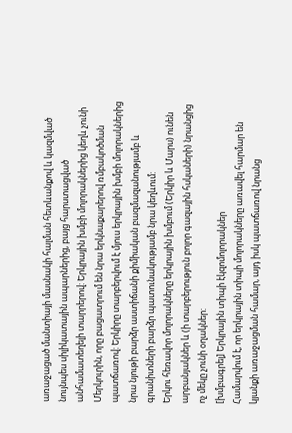առաջացած մանտիայի մասնակի հալման հետևանքով և կազմված նույնպես սիլիկատային ապարներից, բայց հարստացված անհամատեղելի տարրերով: Երկրային խմբի մոլորակներից կեղև չունի Մերկուրին, որը բացատրում են նրա երկնաքարերով ռմբակոծման պատճառով: Երկիրը տարբերվում է մյուս երկրային խմբի մոլորակներից նրա նյութի բարձր աստիճանի քիմիական բազմազանությամբ և գրանիտների բարձր պատունակությամբ նրա կեղևում:
Երկու հեռավոր մոլորակները երկրային խմբում (Երկիր և Մարս) ունեն արբանյակներ և (ի տարբերություն բոլոր գազային հսկաների) նրանցից ոչ մեկը չունի օղակներ:
[խմբագրել] Երկրային տիպի էկզոմոլորակներ
Համարվում է, որ երկրային տիպի մոլորակները առավել հարմար են կյանքի առաջացման համար, այդ իսկ պատճառով նրանց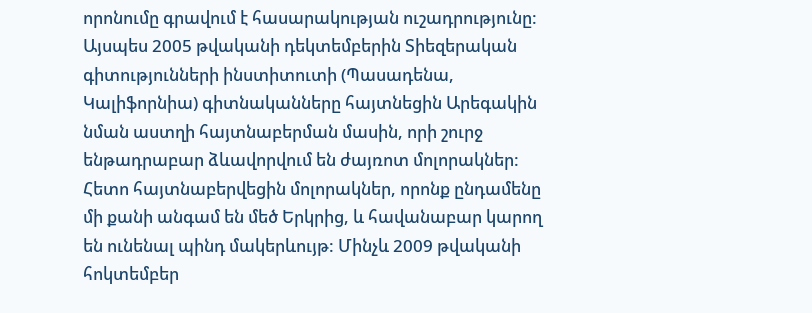որոնումը գրավում է հասարակության ուշադրությունը: Այսպես 2005 թվականի դեկտեմբերին Տիեզերական գիտությունների ինստիտուտի (Պասադենա, Կալիֆորնիա) գիտնականները հայտնեցին Արեգակին նման աստղի հայտնաբերման մասին, որի շուրջ ենթադրաբար ձևավորվում են ժայռոտ մոլորակներ: Հետո հայտնաբերվեցին մոլորակներ, որոնք ընդամենը մի քանի անգամ են մեծ Երկրից, և հավանաբար կարող են ունենալ պինդ մակերևույթ: Մինչև 2009 թվականի հոկտեմբեր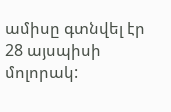ամիսը գտնվել էր 28 այսպիսի մոլորակ: